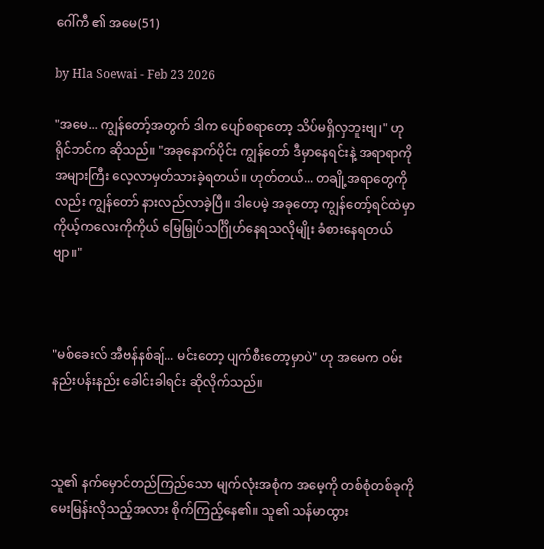ဂေါ်ကီ ၏ အမေ(51)

by Hla Soewai - Feb 23 2026

"အမေ... ကျွန်တော့်အတွက် ဒါက ပျော်စရာတော့ သိပ်မရှိလှဘူးဗျ၊" ဟု ရိုင်ဘင်က ဆိုသည်။ "အခုနောက်ပိုင်း ကျွန်တော် ဒီမှာနေရင်းနဲ့ အရာရာကို အများကြီး လေ့လာမှတ်သားခဲ့ရတယ်။ ဟုတ်တယ်... တချို့အရာတွေကိုလည်း ကျွန်တော် နားလည်လာခဲ့ပြီ။ ဒါပေမဲ့ အခုတော့ ကျွန်တော့်ရင်ထဲမှာ ကိုယ့်ကလေးကိုကိုယ် မြေမြှုပ်သင်္ဂြိုဟ်နေရသလိုမျိုး ခံစားနေရတယ်ဗျာ။"



"မစ်ခေးလ် အီဗန်နစ်ချ်... မင်းတော့ ပျက်စီးတော့မှာပဲ" ဟု အမေက ဝမ်းနည်းပန်းနည်း ခေါင်းခါရင်း ဆိုလိုက်သည်။



သူ၏ နက်မှောင်တည်ကြည်သော မျက်လုံးအစုံက အမေ့ကို တစ်စုံတစ်ခုကို မေးမြန်းလိုသည့်အလား စိုက်ကြည့်နေ၏။ သူ၏ သန်မာထွား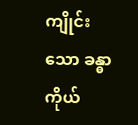ကျိုင်းသော ခန္ဓာကိုယ်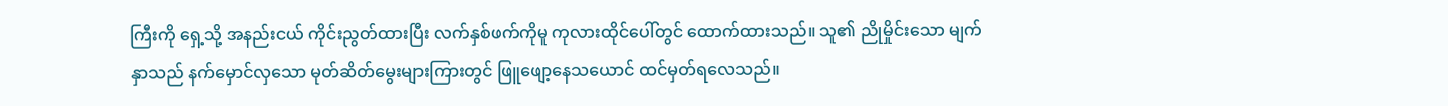ကြီးကို ရှေ့သို့ အနည်းငယ် ကိုင်းညွတ်ထားပြီး လက်နှစ်ဖက်ကိုမူ ကုလားထိုင်ပေါ်တွင် ထောက်ထားသည်။ သူ၏ ညိုမှိုင်းသော မျက်နှာသည် နက်မှောင်လှသော မုတ်ဆိတ်မွေးများကြားတွင် ဖြူဖျော့နေသယောင် ထင်မှတ်ရလေသည်။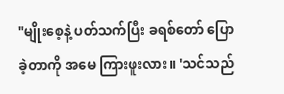"မျိုးစေ့နဲ့ ပတ်သက်ပြီး ခရစ်တော် ပြောခဲ့တာကို အမေ ကြားဖူးလား။ 'သင်သည်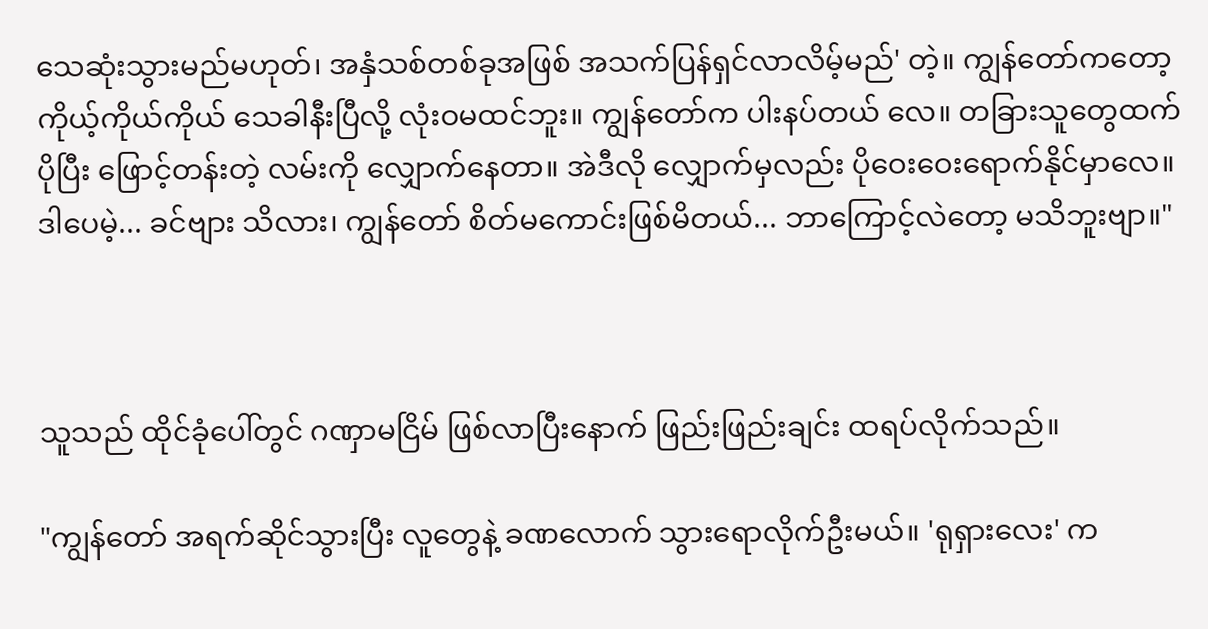သေဆုံးသွားမည်မဟုတ်၊ အနှံသစ်တစ်ခုအဖြစ် အသက်ပြန်ရှင်လာလိမ့်မည်' တဲ့။ ကျွန်တော်ကတော့ ကိုယ့်ကိုယ်ကိုယ် သေခါနီးပြီလို့ လုံးဝမထင်ဘူး။ ကျွန်တော်က ပါးနပ်တယ်‌ လေ။ တခြားသူတွေထက် ပိုပြီး ဖြောင့်တန်းတဲ့ လမ်းကို လျှောက်နေတာ။ အဲဒီလို လျှောက်မှလည်း ပိုဝေးဝေးရောက်နိုင်မှာလေ။ ဒါပေမဲ့... ခင်ဗျား သိလား၊ ကျွန်တော် စိတ်မကောင်းဖြစ်မိတယ်... ဘာကြောင့်လဲတော့ မသိဘူးဗျာ။"



သူသည် ထိုင်ခုံပေါ်တွင် ဂဏှာမငြိမ် ဖြစ်လာပြီးနောက် ဖြည်းဖြည်းချင်း ထရပ်လိုက်သည်။

"ကျွန်တော် အရက်ဆိုင်သွားပြီး လူတွေနဲ့ ခဏလောက် သွားရောလိုက်ဦးမယ်။ 'ရုရှားလေး' က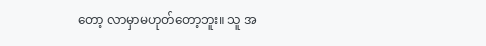တော့ လာမှာမဟုတ်တော့ဘူး။ သူ အ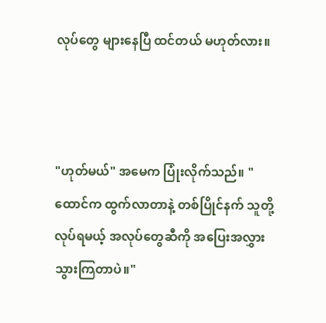လုပ်တွေ များနေပြီ ထင်တယ် မဟုတ်လား။



"ဟုတ်မယ်" အမေက ပြုံးလိုက်သည်။ "ထောင်က ထွက်လာတာနဲ့ တစ်ပြိုင်နက် သူတို့ လုပ်ရမယ့် အလုပ်တွေဆီကို အပြေးအလွှား သွားကြတာပဲ။"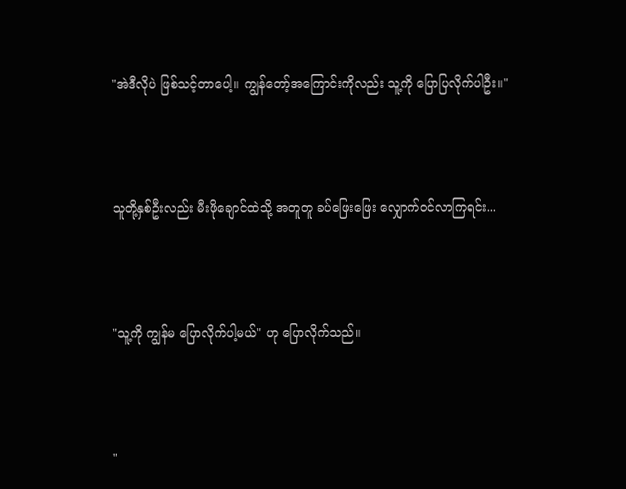"အဲဒီလိုပဲ ဖြစ်သင့်တာပေါ့။ ကျွန်တော့်အကြောင်းကိုလည်း သူ့ကို ပြောပြလိုက်ပါဦး။"



သူတို့နှစ်ဦးလည်း မီးဖိုချောင်ထဲသို့ အတူတူ ခပ်ဖြေးဖြေး လျှောက်ဝင်လာကြရင်း...



"သူ့ကို ကျွန်မ ပြောလိုက်ပါ့မယ်" ဟု ပြောလိုက်သည်။



"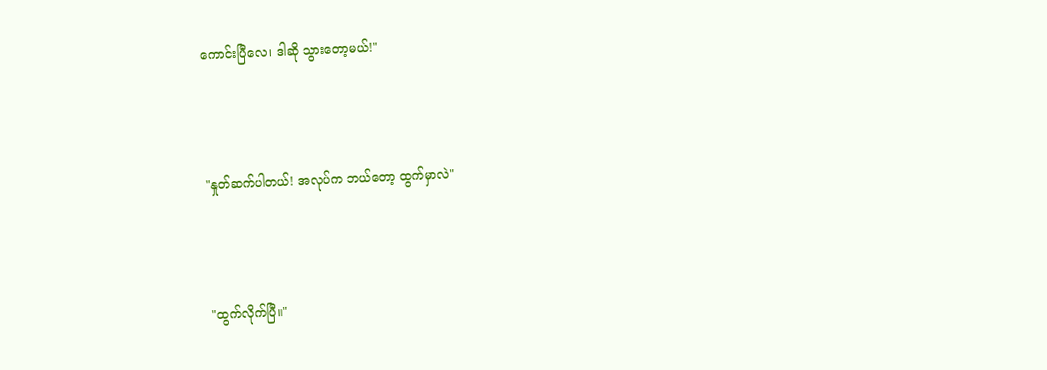ကောင်းပြီလေ၊ ဒါဆို သွားတော့မယ်!"



"နှုတ်ဆက်ပါတယ်! အလုပ်က ဘယ်တော့ ထွက်မှာလဲ"



"ထွက်လိုက်ပြီ။"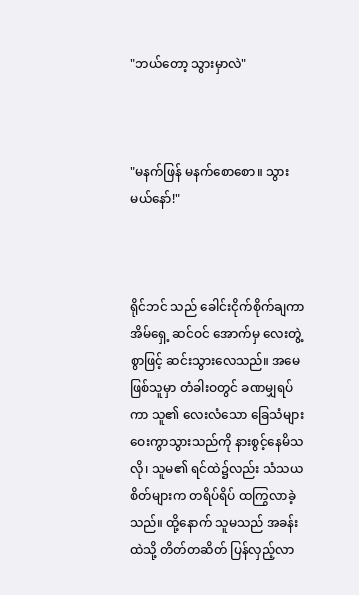"ဘယ်တော့ သွားမှာလဲ"



"မနက်ဖြန် မနက်စောစော။ သွားမယ်နော်!"



ရိုင်ဘင် သည် ခေါင်းငိုက်စိုက်ချကာ အိမ်ရှေ့ ဆင်ဝင် အောက်မှ လေးတွဲ့စွာဖြင့် ဆင်းသွားလေသည်။ အမေဖြစ်သူမှာ တံခါးဝတွင် ခဏမျှရပ်ကာ သူ၏ လေးလံသော ခြေသံများ ဝေးကွာသွားသည်ကို နားစွင့်နေမိသလို၊ သူမ၏ ရင်ထဲ၌လည်း သံသယစိတ်များက တရိပ်ရိပ် ထကြွလာခဲ့သည်။ ထို့နောက် သူမသည် အခန်းထဲသို့ တိတ်တဆိတ် ပြန်လှည့်လာ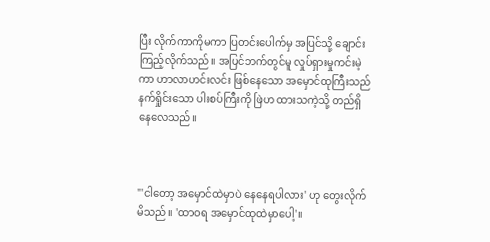ပြီး လိုက်ကာကိုမကာ ပြတင်းပေါက်မှ အပြင်သို့ ချောင်းကြည့်လိုက်သည်။ အပြင်ဘက်တွင်မူ လှုပ်ရှားမှုကင်းမဲ့ကာ ဟာလာဟင်းလင်း ဖြစ်နေသော အမှောင်ထုကြီးသည် နက်ရှိုင်းသော ပါးစပ်ကြီးကို ဖြဲဟ ထားသကဲ့သို့ တည်ရှိနေလေသည်။



"'ငါတော့ အမှောင်ထဲမှာပဲ နေနေရပါလား' ဟု တွေးလိုက်မိသည်။ 'ထာဝရ အမှောင်ထုထဲမှာပေါ့'။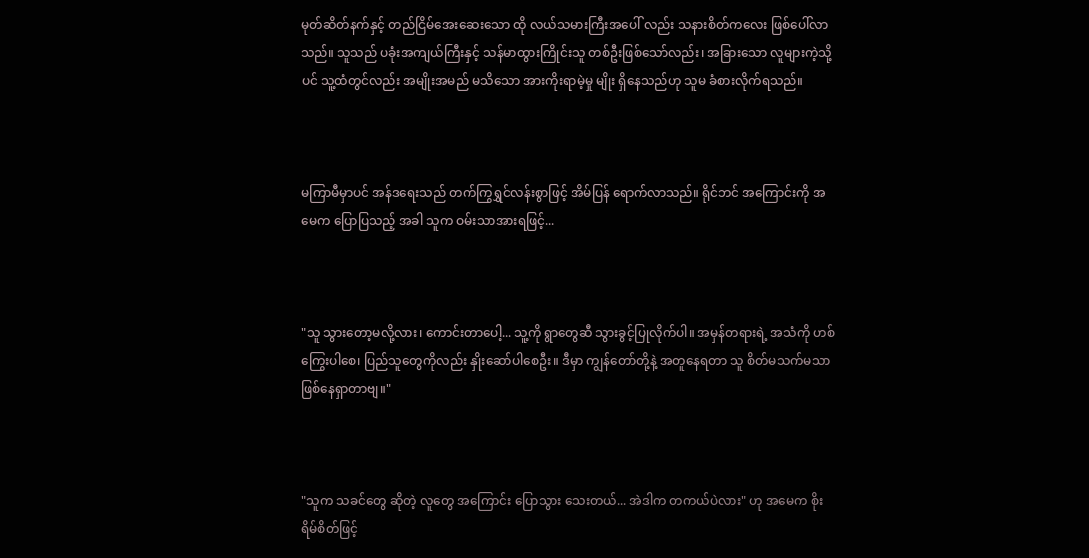မုတ်ဆိတ်နက်နှင့် တည်ငြိမ်အေးဆေးသော ထို လယ်သမားကြီးအပေါ် လည်း သနားစိတ်ကလေး ဖြစ်ပေါ်လာသည်။ သူသည် ပခုံးအကျယ်ကြီးနှင့် သန်မာထွားကြိုင်းသူ တစ်ဦးဖြစ်သော်လည်း၊ အခြားသော လူများကဲ့သို့ပင် သူ့ထံတွင်လည်း အမျိုးအမည် မသိသော အားကိုးရာမဲ့မှု မျိုး ရှိနေသည်ဟု သူမ ခံစားလိုက်ရသည်။



မကြာမီမှာပင် အန်ဒရေးသည် တက်ကြွရွှင်လန်းစွာဖြင့် အိမ်ပြန် ရောက်လာသည်။ ရိုင်ဘင် အကြောင်းကို အမေက ပြောပြသည့် အခါ သူက ဝမ်းသာအားရဖြင့်...



"သူ သွားတော့မလို့လား၊ ကောင်းတာပေါ့... သူ့ကို ရွာတွေဆီ သွားခွင့်ပြုလိုက်ပါ။ အမှန်တရားရဲ့ အသံကို ဟစ်ကြွေးပါစေ၊ ပြည်သူတွေကိုလည်း နှိုးဆော်ပါစေဦး။ ဒီမှာ ကျွန်တော်တို့နဲ့ အတူနေရတာ သူ စိတ်မသက်မသာ ဖြစ်နေရှာတာဗျ။"



"သူက သခင်တွေ ဆိုတဲ့ လူတွေ အကြောင်း ပြောသွား သေးတယ်... အဲဒါက တကယ်ပဲလား" ဟု အမေက စိုးရိမ်စိတ်ဖြင့်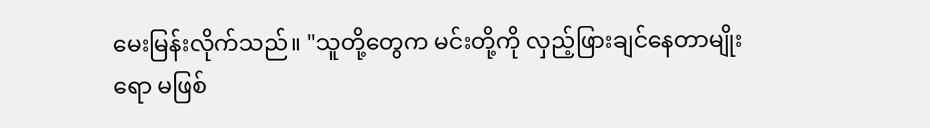မေးမြန်းလိုက်သည်။ "သူတို့တွေက မင်းတို့ကို လှည့်ဖြားချင်နေတာမျိုးရော မဖြစ်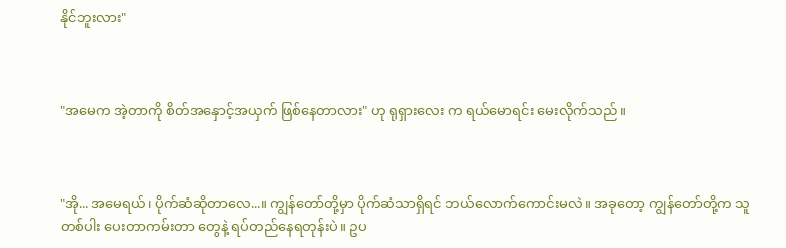နိုင်ဘူးလား"



"အမေက အဲ့တာကို စိတ်အနှောင့်အယှက် ဖြစ်နေတာလား" ဟု ရုရှားလေး က ရယ်မောရင်း မေးလိုက်သည်။



"အို... အမေရယ်၊ ပိုက်ဆံဆိုတာလေ...။ ကျွန်တော်တို့မှာ ပိုက်ဆံသာရှိရင် ဘယ်လောက်ကောင်းမလဲ။ အခုတော့ ကျွန်တော်တို့က သူတစ်ပါး ပေးတာကမ်းတာ တွေနဲ့ ရပ်တည်နေရတုန်းပဲ။ ဥပ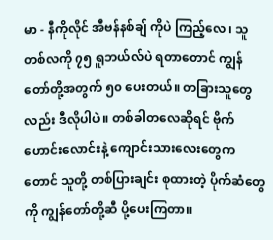မာ - နီကိုလိုင် အီဗန်နစ်ချ် ကိုပဲ ကြည့်လေ၊ သူ တစ်လကို ၇၅ ရူဘယ်လ်ပဲ ရတာတောင် ကျွန်တော်တို့အတွက် ၅၀ ပေးတယ်။ တခြားသူတွေလည်း ဒီလိုပါပဲ။ တစ်ခါတလေဆိုရင် ဗိုက်ဟောင်းလောင်းနဲ့ ကျောင်းသားလေးတွေကတောင် သူတို့ တစ်ပြားချင်း စုထားတဲ့ ပိုက်ဆံတွေကို ကျွန်တော်တို့ဆီ ပို့ပေးကြတာ။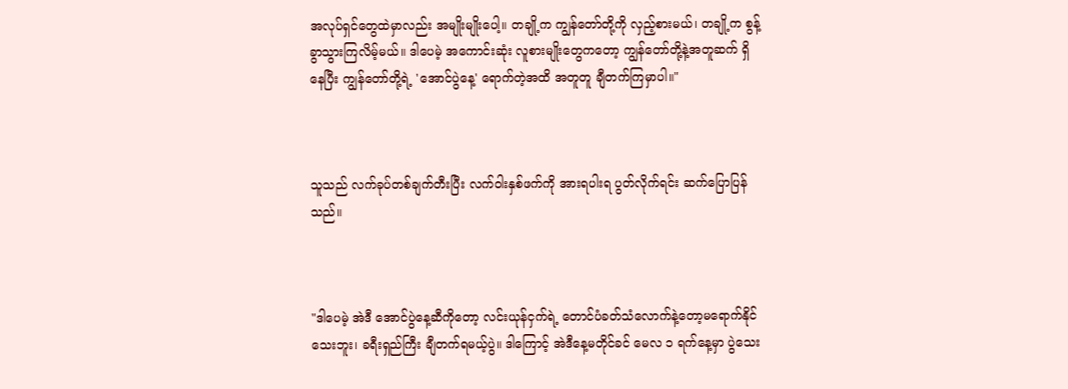အလုပ်ရှင်တွေထဲမှာလည်း အမျိုးမျိုးပေါ့။ တချို့က ကျွန်တော်တို့ကို လှည့်စားမယ်၊ တချို့က စွန့်ခွာသွားကြလိမ့်မယ်။ ဒါပေမဲ့ အကောင်းဆုံး လူစားမျိုးတွေကတော့ ကျွန်တော်တို့နဲ့အတူဆက် ရှိနေပြီး ကျွန်တော်တို့ရဲ့ 'အောင်ပွဲနေ့' ရောက်တဲ့အထိ အတူတူ ချီတက်ကြမှာပါ။"



သူသည် လက်ခုပ်တစ်ချက်တီးပြီး လက်ဝါးနှစ်ဖက်ကို အားရပါးရ ပွတ်လိုက်ရင်း ဆက်ပြောပြန်သည်။



"ဒါပေမဲ့ အဲဒီ အောင်ပွဲနေ့ဆီကိုတော့ လင်းယုန်ငှက်ရဲ့ တောင်ပံခတ်သံလောက်နဲ့တော့မရောက်နိုင်သေးဘူး၊ ခရီးရှည်ကြီး ချီတက်ရမယ့်ပွဲ။ ဒါကြောင့် အဲဒီနေ့မတိုင်ခင် မေလ ၁ ရက်နေ့မှာ ပွဲသေး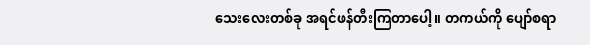သေးလေးတစ်ခု အရင်ဖန်တီးကြတာပေါ့။ တကယ်ကို ပျော်စရာ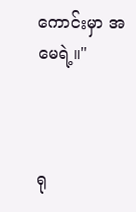ကောင်းမှာ အမေရဲ့။"



ရု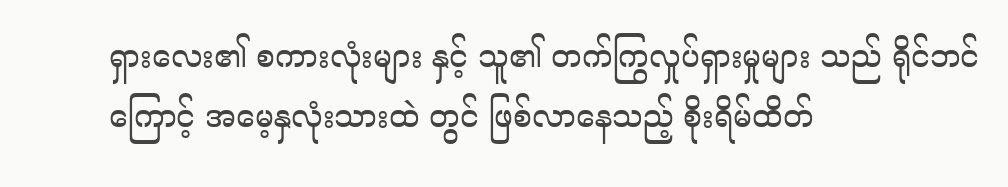ရှားလေး၏ စကားလုံးများ နှင့် သူ၏ တက်ကြွလှုပ်ရှားမှုများ သည် ရိုင်ဘင် ကြောင့် အမေ့နှလုံးသားထဲ တွင် ဖြစ်လာနေသည့် စိုးရိမ်ထိတ်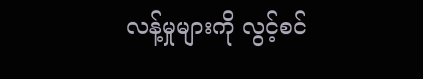လန့်မှုများကို လွင့်စင်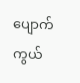ပျောက်ကွယ်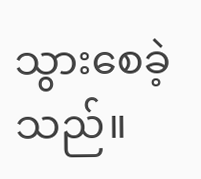သွားစေခဲ့သည်။